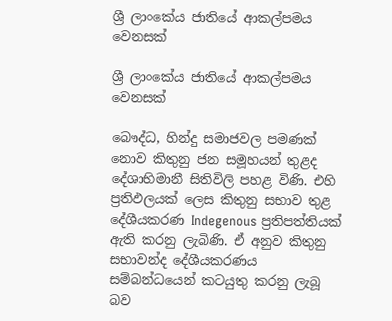ශ්‍රී ලාංකේය ජාතියේ ආකල්පමය වෙනසක්

ශ්‍රී ලාංකේය ජාතියේ ආකල්පමය වෙනසක්

බෞද්ධ, හින්දු සමාජවල පමණක් නොව කිතුනු ජන සමූහයන් තුළද දේශාභිමානී සිතිවිලි පහළ විණි. එහි ප්‍රතිඵලයක් ලෙස කිතුනු සභාව තුළ දේශීයකරණ Indegenous ප්‍රතිපත්තියක් ඇති කරනු ලැබිණි. ඒ අනුව කිතුනු සභාවන්ද දේශීයකරණය සම්බන්ධයෙන් කටයුතු කරනු ලැබූ බව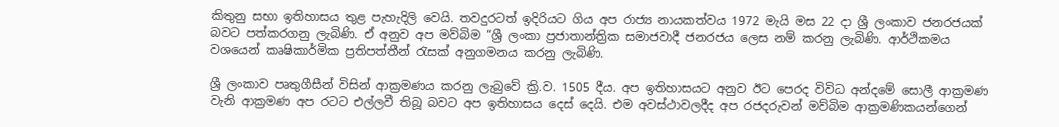කිතුනු සභා ඉතිහාසය තුළ පැහැදිලි වෙයි. තවදුරටත් ඉදිරියට ගිය අප රාජ්‍ය නායකත්වය 1972 මැයි මස 22 දා ශ්‍රී ලංකාව ජනරජයක් බවට පත්කරගනු ලැබිණි. ඒ අනුව අප මව්බිම “ශ්‍රී ලංකා ප්‍රජාතාන්ත්‍රික සමාජවාදී ජනරජය ලෙස නම් කරනු ලැබිණි. ආර්ථිකමය වශයෙන් කෘෂිකාර්මික ප්‍රතිපත්තීන් රැසක් අනුගමනය කරනු ලැබිණි.

ශ්‍රී ලංකාව පෘතුගීසීන් විසින් ආක්‍රමණය කරනු ලැබුවේ ක්‍රි.ව. 1505 දීය. අප ඉතිහාසයට අනුව ඊට පෙරද විවිධ අන්දමේ සොලී ආක්‍රමණ වැනි ආක්‍රමණ අප රටට එල්ලවී තිබූ බවට අප ඉතිහාසය දෙස් දෙයි. එම අවස්ථාවලදීද අප රජදරුවන් මව්බිම ආක්‍රමණිකයන්ගෙන්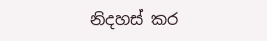නිදහස් කර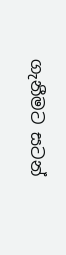ගැනීමට සටන්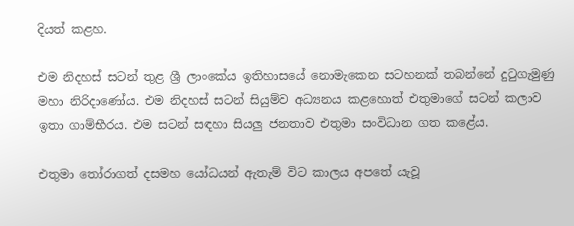දියත් කළහ.

එම නිදහස් සටන් තුළ ශ්‍රී ලාංකේය ඉතිහාසයේ නොමැකෙන සටහනක් තබන්නේ දුටුගැමුණු මහා නිරිදාණෝය. එම නිදහස් සටන් සියුම්ව අධ්‍යනය කළහොත් එතුමාගේ සටන් කලාව ඉතා ගාම්භීරය. එම සටන් සඳහා සියලු ජනතාව එතුමා සංවිධාන ගත කළේය.

එතුමා තෝරාගත් දසමහ යෝධයන් ඇතැම් විට කාලය අපතේ යැවූ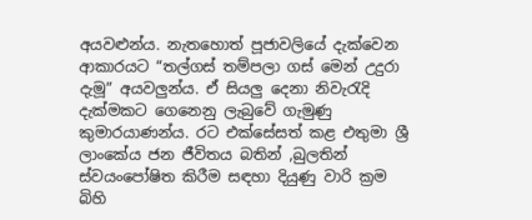අයවළුන්ය. නැතහොත් පූජාවලියේ දැක්වෙන ආකාරයට “තල්ගස් තම්පලා ගස් මෙන් උදුරා දැමූ” අයවලුන්ය. ඒ සියලු දෙනා නිවැරැදි දැක්මකට ගෙනෙනු ලැබුවේ ගැමුණු කුමාරයාණන්ය. රට එක්සේසත් කළ එතුමා ශ්‍රී ලාංකේය ජන ජීවිතය බතින් ,බුලතින් ස්වයංපෝෂිත කිරීම සඳහා දියුණු වාරි ක්‍රම බිහි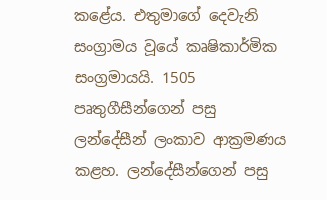කළේය. එතුමාගේ දෙවැනි සංග්‍රාමය වූයේ කෘෂිකාර්මික සංග්‍රමායයි. 1505 පෘතුගීසීන්ගෙන් පසු ලන්දේසීන් ලංකාව ආක්‍රමණය කළහ. ලන්දේසීන්ගෙන් පසු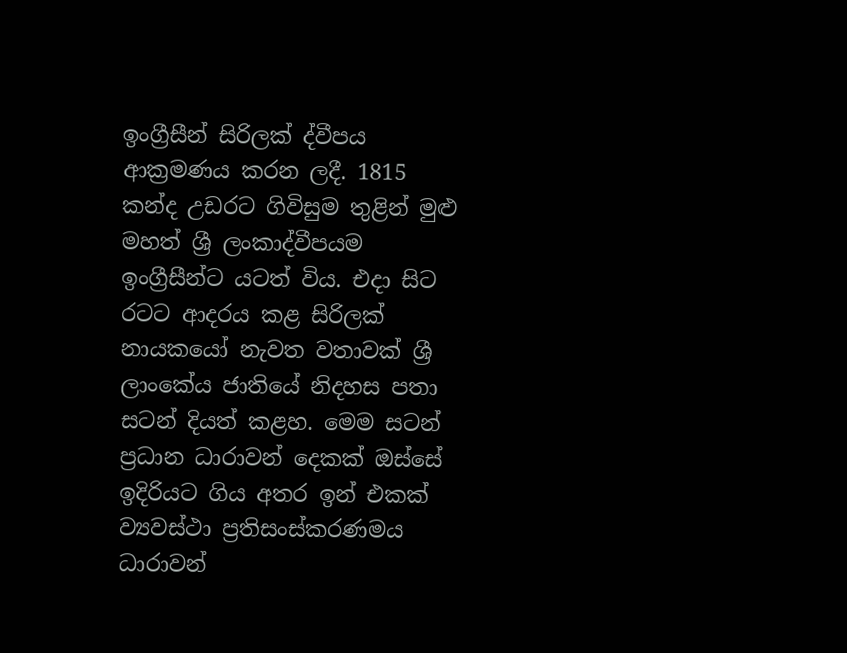ඉංග්‍රීසීන් සිරිලක් ද්වීපය ආක්‍රමණය කරන ලදී. 1815 කන්ද උඩරට ගිවිසුම තුළින් මුළු මහත් ශ්‍රී ලංකාද්වීපයම ඉංග්‍රීසීන්ට යටත් විය. එදා සිට රටට ආදරය කළ සිරිලක් නායකයෝ නැවත වතාවක් ශ්‍රී ලාංකේය ජාතියේ නිදහස පතා සටන් දියත් කළහ. මෙම සටන් ප්‍රධාන ධාරාවන් දෙකක් ඔස්සේ ඉදිරියට ගිය අතර ඉන් එකක් ව්‍යවස්ථා ප්‍රතිසංස්කරණමය ධාරාවන්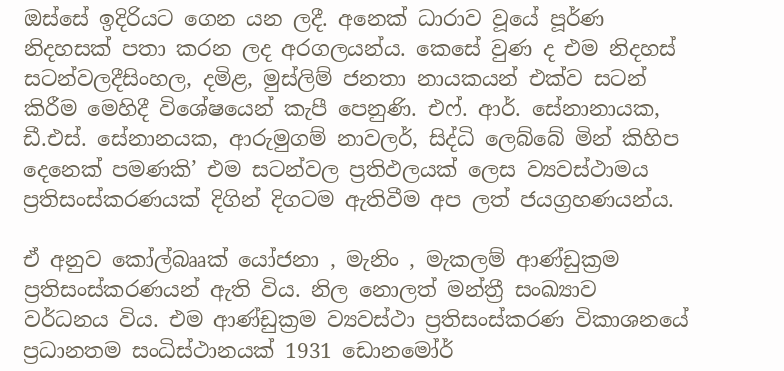ඔස්සේ ඉදිරියට ගෙන යන ලදී. අනෙක් ධාරාව වූයේ පූර්ණ නිදහසක් පතා කරන ලද අරගලයන්ය. කෙසේ වුණ ද එම නිදහස් සටන්වලදීසිංහල, දමිළ, මුස්ලිම් ජනතා නායකයන් එක්ව සටන් කිරීම මෙහිදී විශේෂයෙන් කැපී පෙනුණි. එෆ්. ආර්. සේනානායක, ඩී.එස්. සේනානයක, ආරුමුගම් නාවලර්, සිද්ධි ලෙබ්බේ මින් කිහිප දෙනෙක් පමණකි’ එම සටන්වල ප්‍රතිඵලයක් ලෙස ව්‍යවස්ථාමය ප්‍රතිසංස්කරණයක් දිගින් දිගටම ඇතිවීම අප ලත් ජයග්‍රහණයන්ය.

ඒ අනුව කෝල්බෲක් යෝජනා , මැනිං , මැකලම් ආණ්ඩුක්‍රම ප්‍රතිසංස්කරණයන් ඇති විය. නිල නොලත් මන්ත්‍රී සංඛ්‍යාව වර්ධනය විය. එම ආණ්ඩුක්‍රම ව්‍යවස්ථා ප්‍රතිසංස්කරණ විකාශනයේ ප්‍රධානතම සංධිස්ථානයක් 1931 ඩොනමෝර්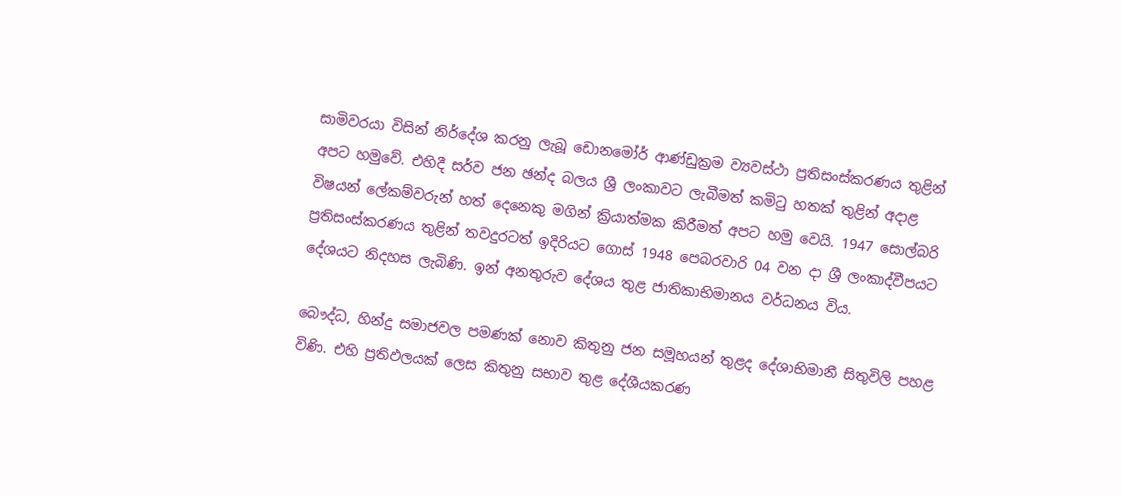සාමිවරයා විසින් නිර්දේශ කරනු ලැබූ ඩොනමෝර් ආණ්ඩුක්‍රම ව්‍යවස්ථා ප්‍රතිසංස්කරණය තුළින් අපට හමුවේ. එහිදී සර්ව ජන ඡන්ද බලය ශ්‍රී ලංකාවට ලැබීමත් කමිටු හතක් තුළින් අදාළ විෂයන් ලේකම්වරුන් හත් දෙනෙකු මගින් ක්‍රියාත්මක කිරීමත් අපට හමු වෙයි. 1947 සොල්බරි ප්‍රතිසංස්කරණය තුළින් තවදුරටත් ඉදිරියට ගොස් 1948 පෙබරවාරි 04 වන දා ශ්‍රී ලංකාද්වීපයට දේශයට නිදහස ලැබිණි. ඉන් අනතුරුව දේශය තුළ ජාතිකාභිමානය වර්ධනය විය.

බෞද්ධ, හින්දු සමාජවල පමණක් නොව කිතුනු ජන සමූහයන් තුළද දේශාභිමානී සිතුවිලි පහළ විණි. එහි ප්‍රතිඵලයක් ලෙස කිතුනු සභාව තුළ දේශීයකරණ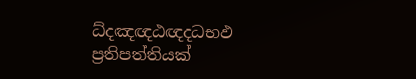ධ්දඤඥඨඥදධභඵ ප්‍රතිපත්තියක්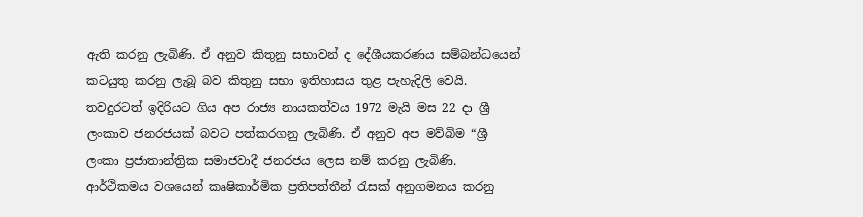ඇති කරනු ලැබිණි. ඒ අනුව කිතුනු සභාවන් ද දේශීයකරණය සම්බන්ධයෙන් කටයුතු කරනු ලැබූ බව කිතුනු සභා ඉතිහාසය තුළ පැහැදිලි වෙයි. තවදුරටත් ඉදිරියට ගිය අප රාජ්‍ය නායකත්වය 1972 මැයි මස 22 දා ශ්‍රී ලංකාව ජනරජයක් බවට පත්කරගනු ලැබිණි. ඒ අනුව අප මව්බිම “ශ්‍රී ලංකා ප්‍රජාතාන්ත්‍රික සමාජවාදී ජනරජය ලෙස නම් කරනු ලැබිණි. ආර්ථිකමය වශයෙන් කෘෂිකාර්මික ප්‍රතිපත්තීන් රැසක් අනුගමනය කරනු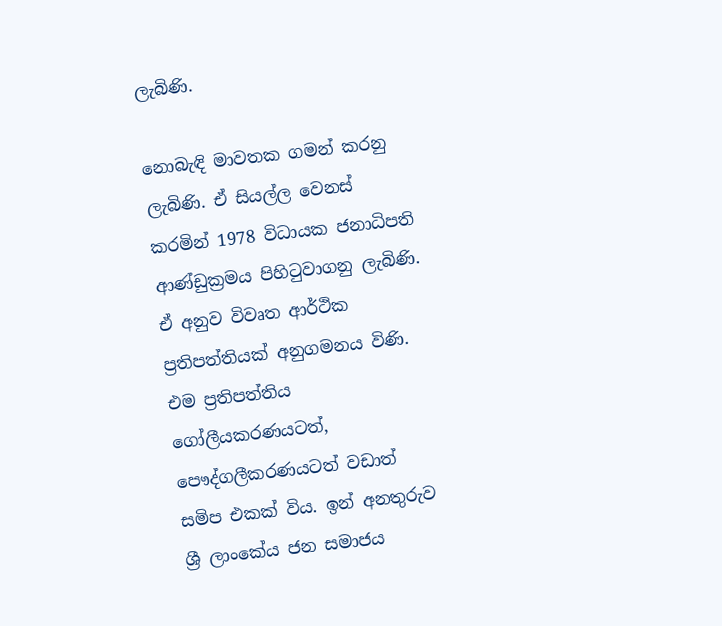ලැබිණි.

නොබැඳි මාවතක ගමන් කරනු ලැබිණි. ඒ සියල්ල වෙනස් කරමින් 1978 විධායක ජනාධිපති ආණ්ඩුක්‍රමය පිහිටුවාගනු ලැබිණි. ඒ අනුව විවෘත ආර්ථික ප්‍රතිපත්තියක් අනුගමනය විණි. එම ප්‍රතිපත්තිය ගෝලීයකරණයටත්, පෞද්ගලීකරණයටත් වඩාත් සමිප එකක් විය. ඉන් අනතුරුව ශ්‍රී ලාංකේය ජන සමාජය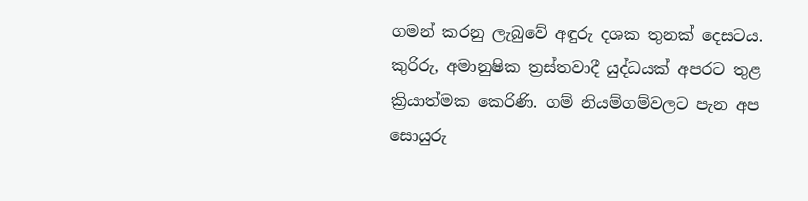ගමන් කරනු ලැබුවේ අඳුරු දශක තුනක් දෙසටය. කුරිරු, අමානුෂික ත්‍රස්තවාදී යුද්ධයක් අපරට තුළ ක්‍රියාත්මක කෙරිණි. ගම් නියම්ගම්වලට පැන අප සොයුරු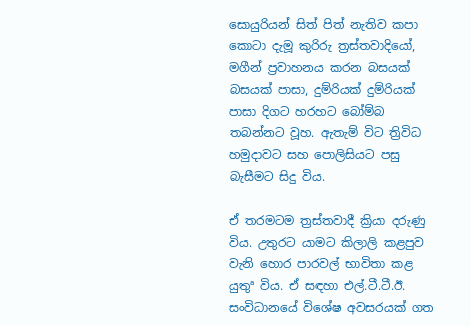සොයුරියන් සිත් පිත් නැතිව කපා කොටා දැමූ කුරිරු ත්‍රස්තවාදියෝ, මගීන් ප්‍රවාහනය කරන බසයක් බසයක් පාසා, දුම්රියක් දුම්රියක් පාසා දිගට හරහට බෝම්බ තබන්නට වූහ. ඇතැම් විට ත්‍රිවිධ හමුදාවට සහ පොලිසියට පසු බැසීමට සිදු විය.

ඒ තරමටම ත්‍රස්තවාදී ක්‍රියා දරුණු විය. උතුරට යාමට කිලාලි කළපුව වැනි හොර පාරවල් භාවිතා කළ යුතුª විය. ඒ සඳහා එල්.ටී.ටී.ඊ. සංවිධානයේ විශේෂ අවසරයක් ගත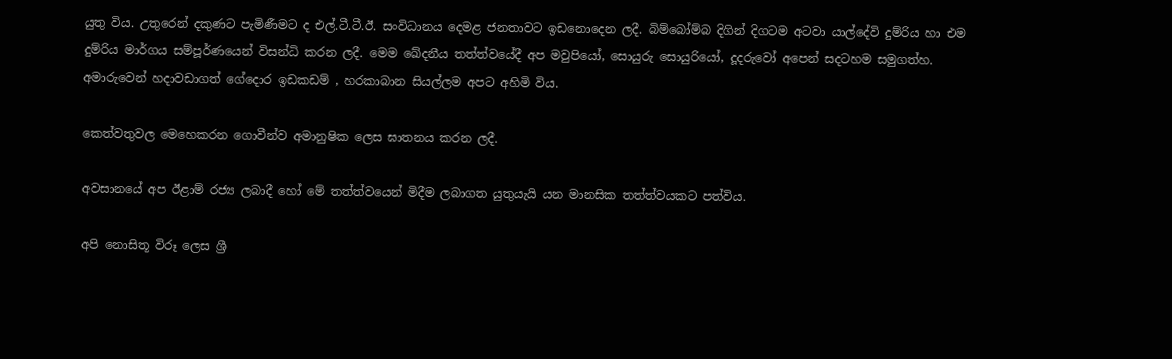යුතු විය. උතුරෙන් දකුණට පැමිණීමට ද එල්.ටී.ටී.ඊ. සංවිධානය දෙමළ ජනතාවට ඉඩනොදෙන ලදී. බිම්බෝම්බ දිගින් දිගටම අටවා යාල්දේවි දුම්රිය හා එම දුම්රිය මාර්ගය සම්පූර්ණයෙන් විසන්ධි කරන ලදී. මෙම ඛේදනීය තත්ත්වයේදී අප මවුපියෝ, සොයුරු සොයුරියෝ, දූදරුවෝ අපෙන් සදටහම සමුගත්හ. අමාරුවෙන් හදාවඩාගත් ගේදොර ඉඩකඩම් , හරකාබාන සියල්ලම අපට අහිමි විය.

කෙත්වතුවල මෙහෙකරන ගොවීන්ව අමානුෂික ලෙස ඝාතනය කරන ලදී.

අවසානයේ අප ඊළාම් රජ්‍ය ලබාදී හෝ මේ තත්ත්වයෙන් මිදීම ලබාගත යුතුයැයි යන මානසික තත්ත්වයකට පත්විය.

අපි නොසිතූ විරූ ලෙස ශ්‍රී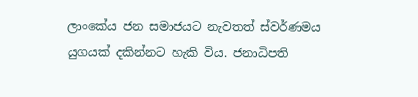ලාංකේය ජන සමාජයට නැවතත් ස්වර්ණමය යුගයක් දකින්නට හැකි විය. ජනාධිපති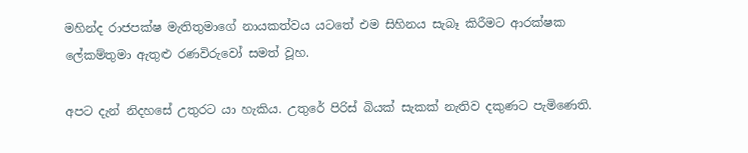මහින්ද රාජපක්ෂ මැතිතුමාගේ නායකත්වය යටතේ එම සිහිනය සැබෑ කිරීමට ආරක්ෂක ලේකම්තුමා ඇතුළු රණවිරුවෝ සමත් වූහ.

අපට දැන් නිදහසේ උතුරට යා හැකිය. උතුරේ පිරිස් බියක් සැකක් නැතිව දකුණට පැමිණෙති.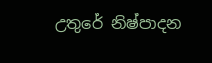උතුරේ නිෂ්පාදන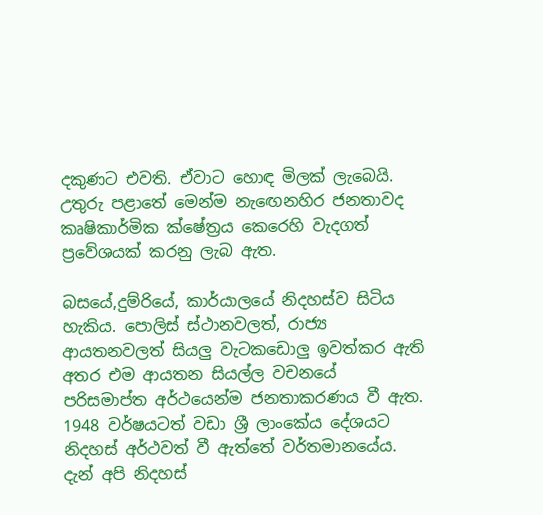දකුණට එවති. ඒවාට හොඳ මිලක් ලැබෙයි. උතුරු පළාතේ මෙන්ම නැඟෙනහිර ජනතාවද කෘෂිකාර්මික ක්ෂේත්‍රය කෙරෙහි වැදගත් ප්‍රවේශයක් කරනු ලැබ ඇත.

බසයේ,දුම්රියේ, කාර්යාලයේ නිදහස්ව සිටිය හැකිය. පොලිස් ස්ථානවලත්, රාජ්‍ය ආයතනවලත් සියලු වැටකඩොලු ඉවත්කර ඇති අතර එම ආයතන සියල්ල වචනයේ පරිසමාප්ත අර්ථයෙන්ම ජනතාකරණය වී ඇත. 1948 වර්ෂයටත් වඩා ශ්‍රී ලාංකේය දේශයට නිදහස් අර්ථවත් වී ඇත්තේ වර්තමානයේය. දැන් අපි නිදහස්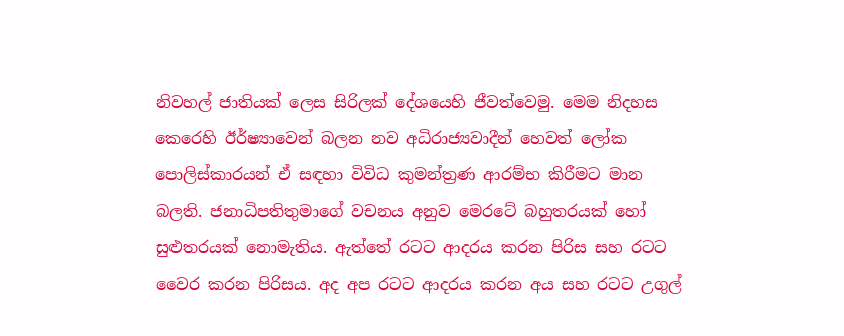නිවහල් ජාතියක් ලෙස සිරිලක් දේශයෙහි ජීවත්වෙමු. මෙම නිදහස කෙරෙහි ඊර්ෂ්‍යාවෙන් බලන නව අධිරාජ්‍යවාදීන් හෙවත් ලෝක පොලිස්කාරයන් ඒ සඳහා විවිධ කුමන්ත්‍රණ ආරම්භ කිරීමට මාන බලති. ජනාධිපතිතුමාගේ වචනය අනුව මෙරටේ බහුතරයක් හෝ සුළුතරයක් නොමැතිය. ඇත්තේ රටට ආදරය කරන පිරිස සහ රටට වෛර කරන පිරිසය. අද අප රටට ආදරය කරන අය සහ රටට උගුල්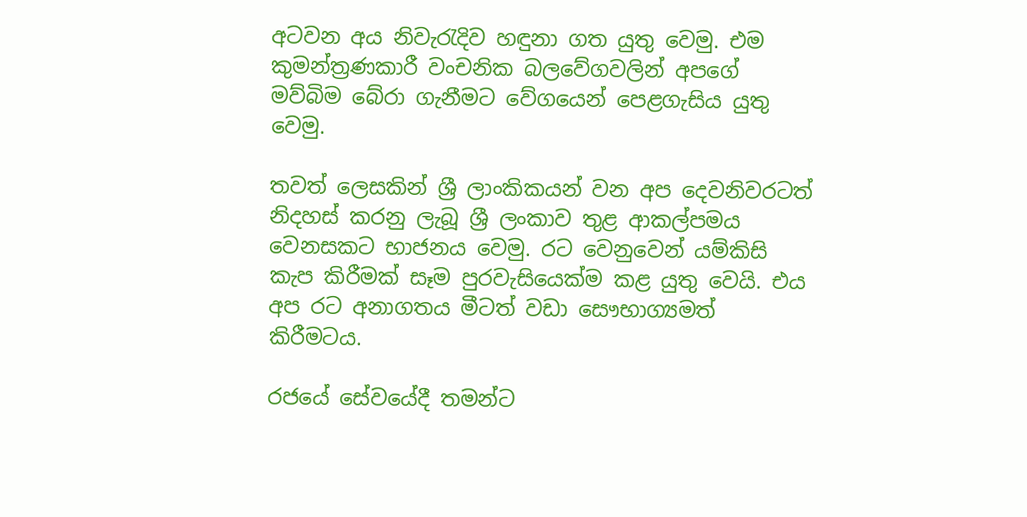අටවන අය නිවැරැදිව හඳුනා ගත යුතු වෙමු. එම කුමන්ත්‍රණකාරී වංචනික බලවේගවලින් අපගේ මව්බිම බේරා ගැනීමට වේගයෙන් පෙළගැසිය යුතු වෙමු.

තවත් ලෙසකින් ශ්‍රී ලාංකිකයන් වන අප දෙවනිවරටත් නිදහස් කරනු ලැබූ ශ්‍රී ලංකාව තුළ ආකල්පමය වෙනසකට භාජනය වෙමු. රට වෙනුවෙන් යම්කිසි කැප කිරීමක් සෑම පුරවැසියෙක්ම කළ යුතු වෙයි. එය අප රට අනාගතය මීටත් වඩා සෞභාග්‍යමත් කිරීමටය.

රජයේ සේවයේදී තමන්ට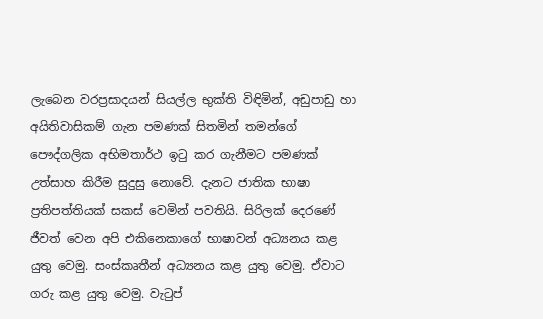ලැබෙන වරප්‍රසාදයන් සියල්ල භුක්ති විඳිමින්, අඩුපාඩු හා අයිතිවාසිකම් ගැන පමණක් සිතමින් තමන්ගේ පෞද්ගලික අභිමතාර්ථ ඉටු කර ගැනීමට පමණක් උත්සාහ කිරීම සුදුසු නොවේ. දැනට ජාතික භාෂා ප්‍රතිපත්තියක් සකස් වෙමින් පවතියි. සිරිලක් දෙරණේ ජීවත් වෙන අපි එකිනෙකාගේ භාෂාවන් අධ්‍යනය කළ යුතු වෙමු. සංස්කෘතීන් අධ්‍යනය කළ යුතු වෙමු. ඒවාට ගරු කළ යුතු වෙමු. වැටුප්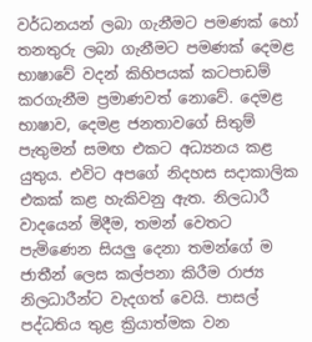වර්ධනයන් ලබා ගැනීමට පමණක් හෝ තනතුරු ලබා ගැනීමට පමණක් දෙමළ භාෂාවේ වදන් කිහිපයක් කටපාඩම් කරගැනීම ප්‍රමාණවත් නොවේ. දෙමළ භාෂාව, දෙමළ ජනතාවගේ සිතුම් පැතුමන් සමඟ එකට අධ්‍යනය කළ යුතුය. එවිට අපගේ නිදහස සදාකාලික එකක් කළ හැකිවනු ඇත. නිලධාරී වාදයෙන් මිදීම, තමන් වෙතට පැමිණෙන සියලු දෙනා තමන්ගේ ම ජාතීන් ලෙස කල්පනා කිරීම රාජ්‍ය නිලධාරීන්ට වැදගත් වෙයි. පාසල් පද්ධතිය තුළ ක්‍රියාත්මක වන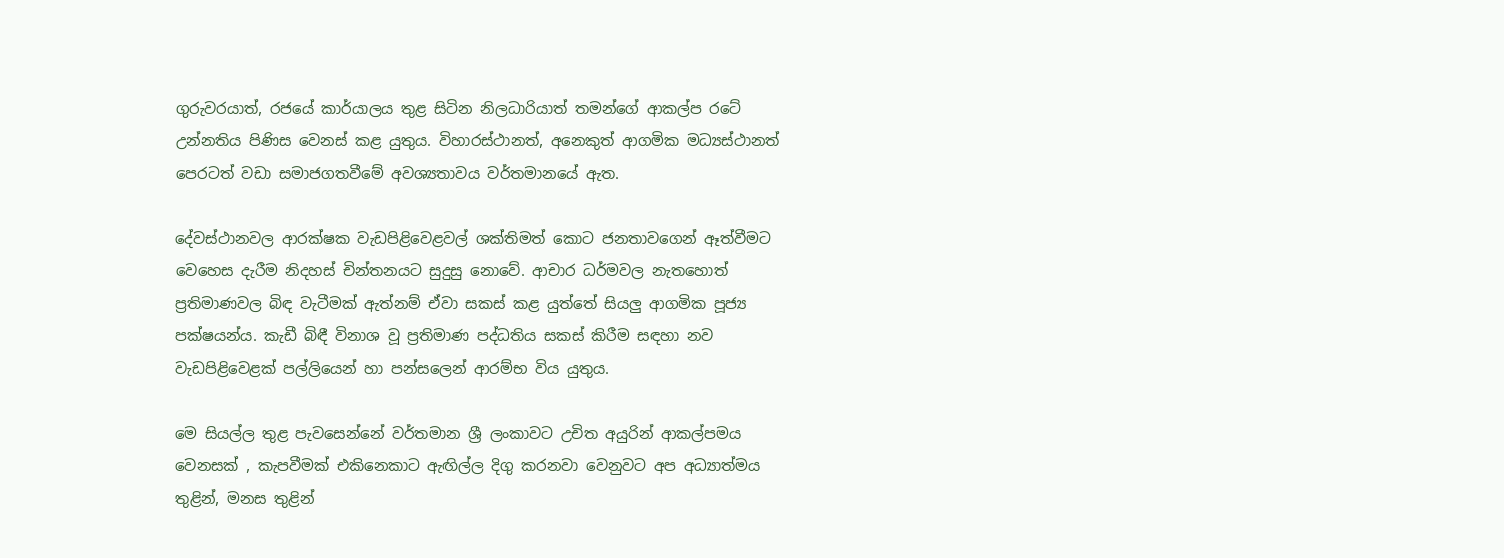ගුරුවරයාත්, රජයේ කාර්යාලය තුළ සිටින නිලධාරියාත් තමන්ගේ ආකල්ප රටේ උන්නතිය පිණිස වෙනස් කළ යුතුය. විහාරස්ථානත්, අනෙකුත් ආගමික මධ්‍යස්ථානත් පෙරටත් වඩා සමාජගතවීමේ අවශ්‍යතාවය වර්තමානයේ ඇත.

දේවස්ථානවල ආරක්ෂක වැඩපිළිවෙළවල් ශක්තිමත් කොට ජනතාවගෙන් ඈත්වීමට වෙහෙස දැරීම නිදහස් චින්තනයට සුදුසු නොවේ. ආචාර ධර්මවල නැතහොත් ප්‍රතිමාණවල බිඳ වැටීමක් ඇත්නම් ඒවා සකස් කළ යුත්තේ සියලු ආගමික පූජ්‍ය පක්ෂයන්ය. කැඩී බිඳී විනාශ වූ ප්‍රතිමාණ පද්ධතිය සකස් කිරීම සඳහා නව වැඩපිළිවෙළක් පල්ලියෙන් හා පන්සලෙන් ආරම්භ විය යුතුය.

මෙ සියල්ල තුළ පැවසෙන්නේ වර්තමාන ශ්‍රී ලංකාවට උචිත අයුරින් ආකල්පමය වෙනසක් , කැපවීමක් එකිනෙකාට ඇඟිල්ල දිගු කරනවා වෙනුවට අප අධ්‍යාත්මය තුළින්, මනස තුළින්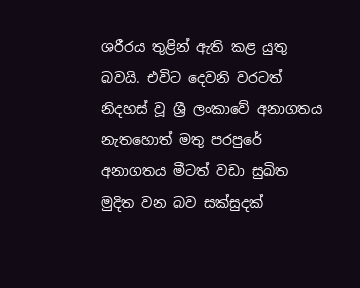ශරීරය තුළින් ඇති කළ යුතු බවයි. එවිට දෙවනි වරටත් නිදහස් වූ ශ්‍රී ලංකාවේ අනාගතය නැතහොත් මතු පරපුරේ අනාගතය මීටත් වඩා සුඛිත මුදිත වන බව සක්සුදක්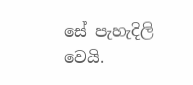සේ පැහැදිලි වෙයි.